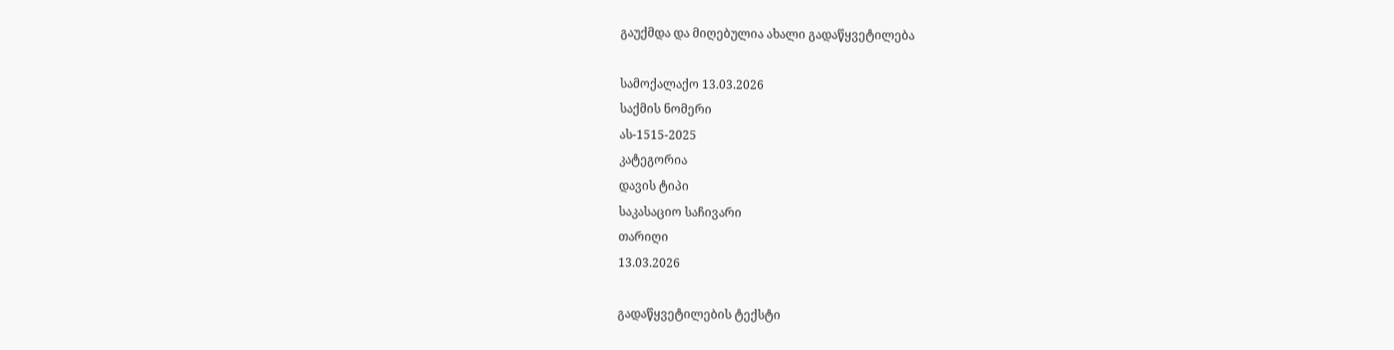გაუქმდა და მიღებულია ახალი გადაწყვეტილება

სამოქალაქო 13.03.2026
საქმის ნომერი
ას-1515-2025
კატეგორია
დავის ტიპი
საკასაციო საჩივარი
თარიღი
13.03.2026

გადაწყვეტილების ტექსტი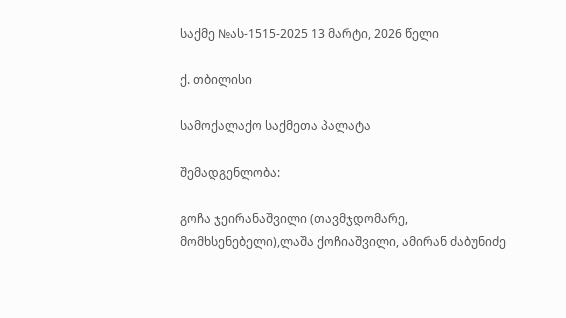საქმე №ას-1515-2025 13 მარტი, 2026 წელი

ქ. თბილისი

სამოქალაქო საქმეთა პალატა

შემადგენლობა:

გოჩა ჯეირანაშვილი (თავმჯდომარე, მომხსენებელი),ლაშა ქოჩიაშვილი, ამირან ძაბუნიძე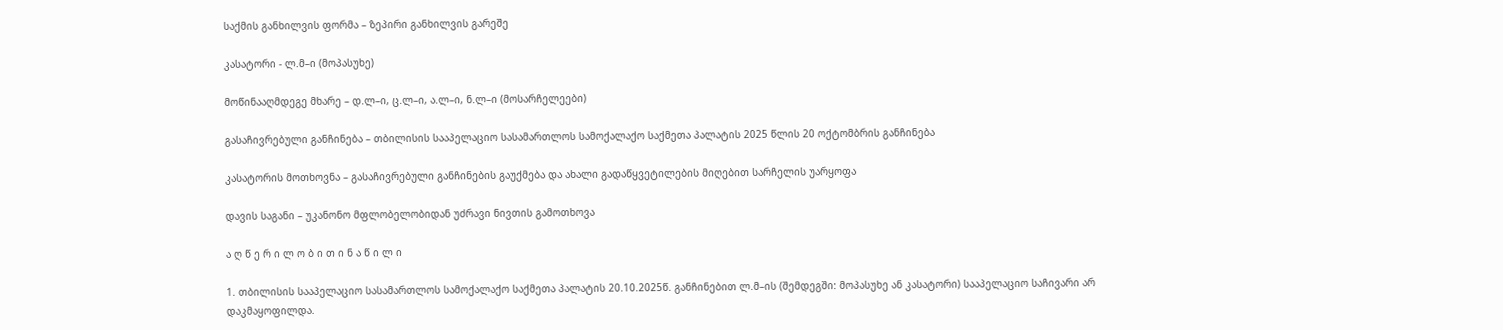საქმის განხილვის ფორმა – ზეპირი განხილვის გარეშე

კასატორი - ლ.მ–ი (მოპასუხე)

მოწინააღმდეგე მხარე – დ.ლ–ი, ც.ლ–ი, ა.ლ–ი, ნ.ლ–ი (მოსარჩელეები)

გასაჩივრებული განჩინება – თბილისის სააპელაციო სასამართლოს სამოქალაქო საქმეთა პალატის 2025 წლის 20 ოქტომბრის განჩინება

კასატორის მოთხოვნა – გასაჩივრებული განჩინების გაუქმება და ახალი გადაწყვეტილების მიღებით სარჩელის უარყოფა

დავის საგანი – უკანონო მფლობელობიდან უძრავი ნივთის გამოთხოვა

ა ღ წ ე რ ი ლ ო ბ ი თ ი ნ ა წ ი ლ ი

1. თბილისის სააპელაციო სასამართლოს სამოქალაქო საქმეთა პალატის 20.10.2025წ. განჩინებით ლ.მ–ის (შემდეგში: მოპასუხე ან კასატორი) სააპელაციო საჩივარი არ დაკმაყოფილდა.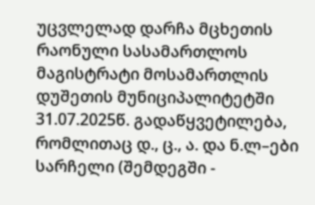უცვლელად დარჩა მცხეთის რაონული სასამართლოს მაგისტრატი მოსამართლის დუშეთის მუნიციპალიტეტში 31.07.2025წ. გადაწყვეტილება, რომლითაც დ., ც., ა. და ნ.ლ–ები სარჩელი (შემდეგში -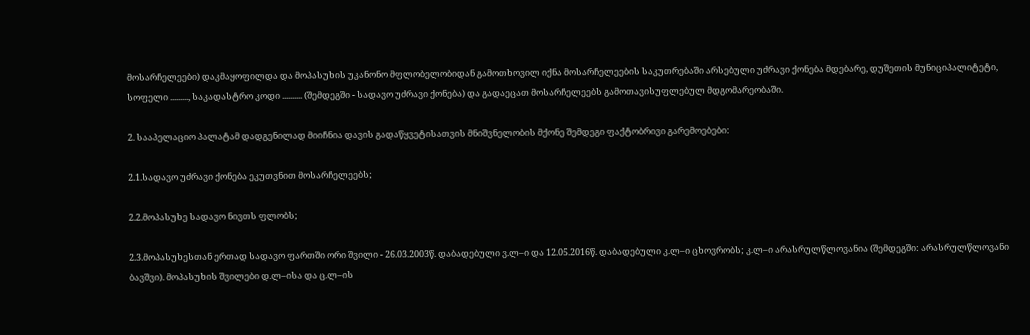მოსარჩელეები) დაკმაყოფილდა და მოპასუხის უკანონო მფლობელობიდან გამოთხოვილ იქნა მოსარჩელეების საკუთრებაში არსებული უძრავი ქონება მდებარე, დუშეთის მუნიციპალიტეტი, სოფელი ........., საკადასტრო კოდი .......... (შემდეგში - სადავო უძრავი ქონება) და გადაეცათ მოსარჩელეებს გამოთავისუფლებულ მდგომარეობაში.

2. სააპელაციო პალატამ დადგენილად მიიჩნია დავის გადაწყვეტისათვის მნიშვნელობის მქონე შემდეგი ფაქტობრივი გარემოებები:

2.1.სადავო უძრავი ქონება ეკუთვნით მოსარჩელეებს;

2.2.მოპასუხე სადავო ნივთს ფლობს;

2.3.მოპასუხესთან ერთად სადავო ფართში ორი შვილი - 26.03.2003წ. დაბადებული ვ.ლ–ი და 12.05.2016წ. დაბადებული კ.ლ–ი ცხოვრობს; კ.ლ–ი არასრულწლოვანია (შემდეგში: არასრულწლოვანი ბავშვი). მოპასუხის შვილები დ.ლ–ისა და ც.ლ–ის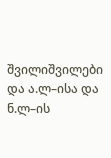შვილიშვილები და ა.ლ–ისა და ნ.ლ–ის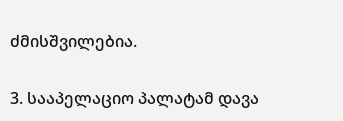ძმისშვილებია.

3. სააპელაციო პალატამ დავა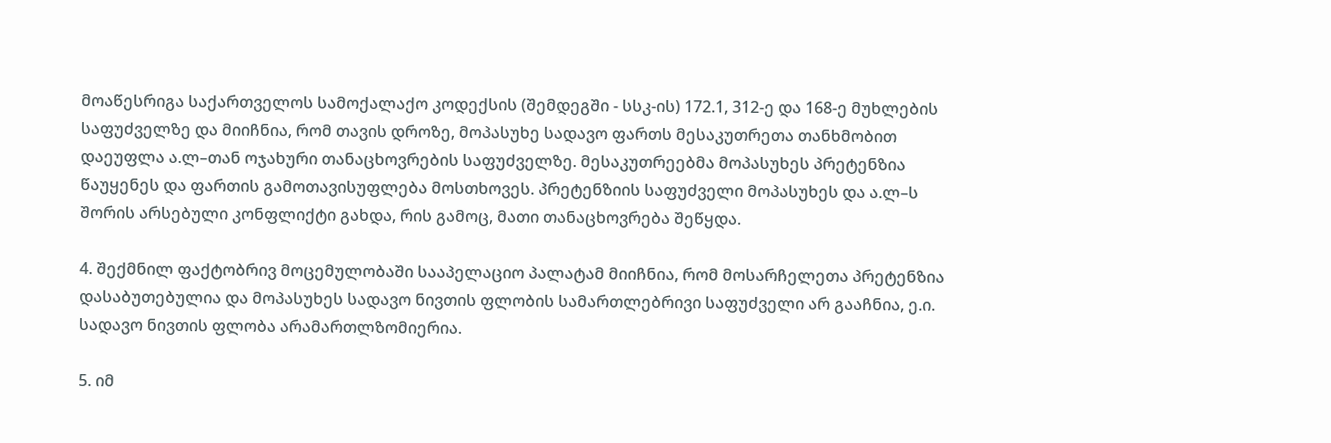მოაწესრიგა საქართველოს სამოქალაქო კოდექსის (შემდეგში - სსკ-ის) 172.1, 312-ე და 168-ე მუხლების საფუძველზე და მიიჩნია, რომ თავის დროზე, მოპასუხე სადავო ფართს მესაკუთრეთა თანხმობით დაეუფლა ა.ლ–თან ოჯახური თანაცხოვრების საფუძველზე. მესაკუთრეებმა მოპასუხეს პრეტენზია წაუყენეს და ფართის გამოთავისუფლება მოსთხოვეს. პრეტენზიის საფუძველი მოპასუხეს და ა.ლ–ს შორის არსებული კონფლიქტი გახდა, რის გამოც, მათი თანაცხოვრება შეწყდა.

4. შექმნილ ფაქტობრივ მოცემულობაში სააპელაციო პალატამ მიიჩნია, რომ მოსარჩელეთა პრეტენზია დასაბუთებულია და მოპასუხეს სადავო ნივთის ფლობის სამართლებრივი საფუძველი არ გააჩნია, ე.ი. სადავო ნივთის ფლობა არამართლზომიერია.

5. იმ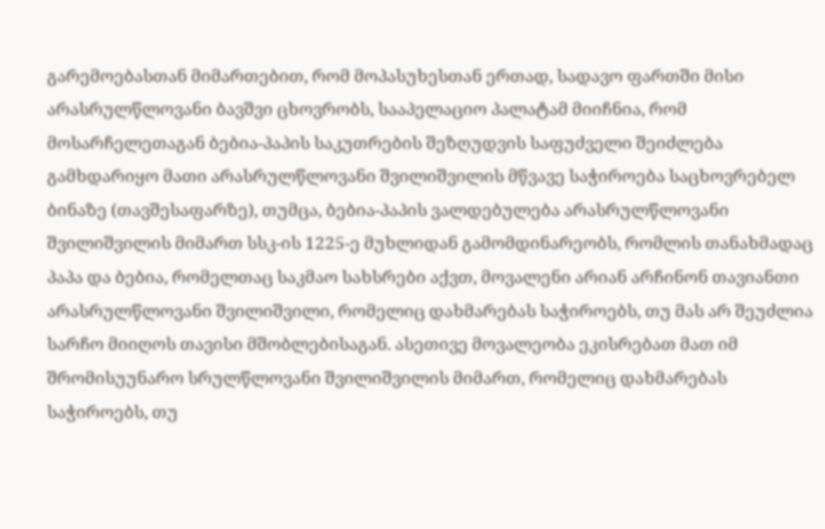გარემოებასთან მიმართებით, რომ მოპასუხესთან ერთად, სადავო ფართში მისი არასრულწლოვანი ბავშვი ცხოვრობს, სააპელაციო პალატამ მიიჩნია, რომ მოსარჩელეთაგან ბებია-პაპის საკუთრების შეზღუდვის საფუძველი შეიძლება გამხდარიყო მათი არასრულწლოვანი შვილიშვილის მწვავე საჭიროება საცხოვრებელ ბინაზე (თავშესაფარზე), თუმცა, ბებია-პაპის ვალდებულება არასრულწლოვანი შვილიშვილის მიმართ სსკ-ის 1225-ე მუხლიდან გამომდინარეობს, რომლის თანახმადაც პაპა და ბებია, რომელთაც საკმაო სახსრები აქვთ, მოვალენი არიან არჩინონ თავიანთი არასრულწლოვანი შვილიშვილი, რომელიც დახმარებას საჭიროებს, თუ მას არ შეუძლია სარჩო მიიღოს თავისი მშობლებისაგან. ასეთივე მოვალეობა ეკისრებათ მათ იმ შრომისუუნარო სრულწლოვანი შვილიშვილის მიმართ, რომელიც დახმარებას საჭიროებს, თუ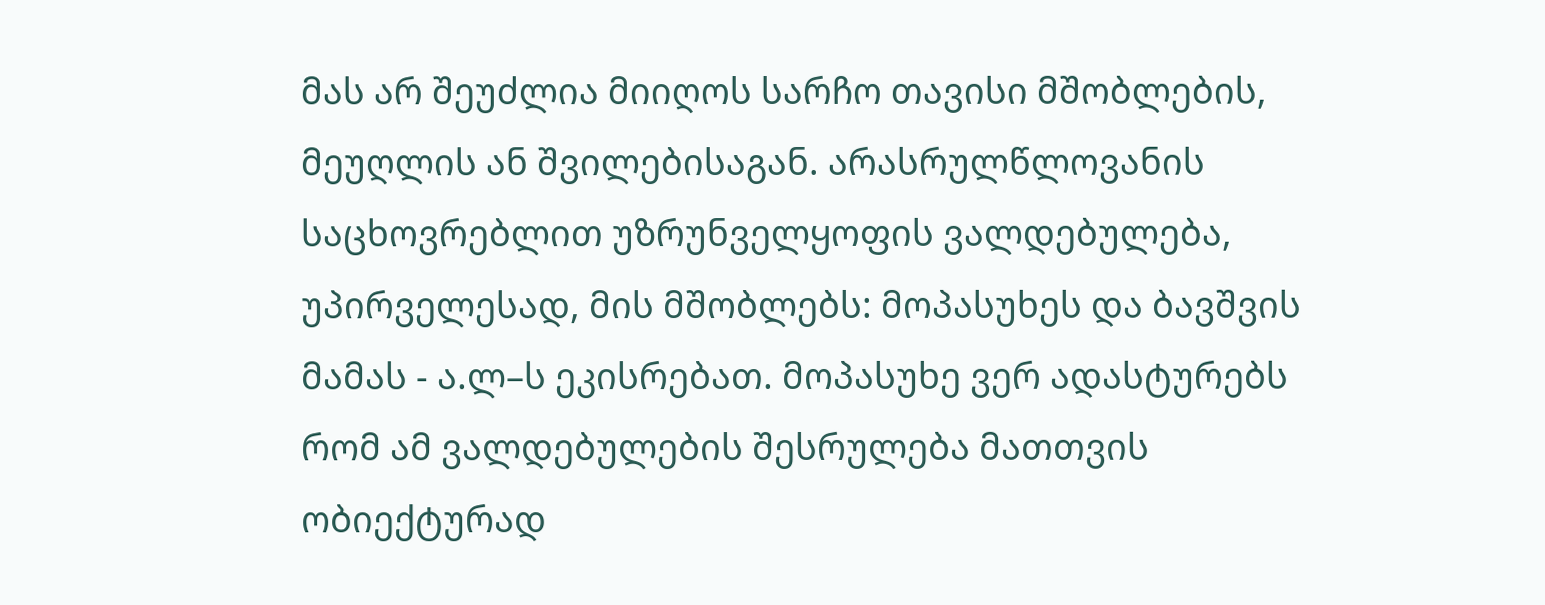მას არ შეუძლია მიიღოს სარჩო თავისი მშობლების, მეუღლის ან შვილებისაგან. არასრულწლოვანის საცხოვრებლით უზრუნველყოფის ვალდებულება, უპირველესად, მის მშობლებს: მოპასუხეს და ბავშვის მამას - ა.ლ–ს ეკისრებათ. მოპასუხე ვერ ადასტურებს რომ ამ ვალდებულების შესრულება მათთვის ობიექტურად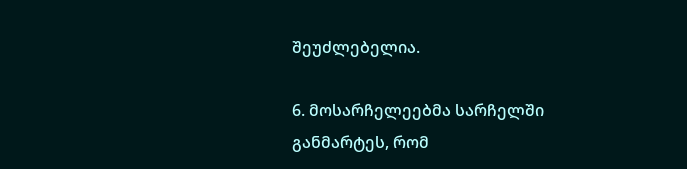შეუძლებელია.

6. მოსარჩელეებმა სარჩელში განმარტეს, რომ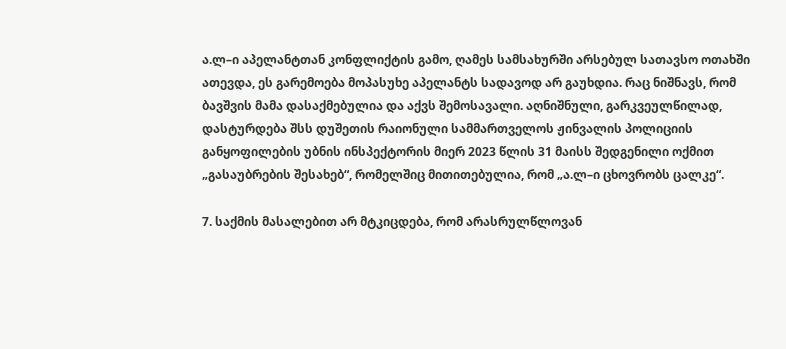ა.ლ–ი აპელანტთან კონფლიქტის გამო, ღამეს სამსახურში არსებულ სათავსო ოთახში ათევდა, ეს გარემოება მოპასუხე აპელანტს სადავოდ არ გაუხდია. რაც ნიშნავს, რომ ბავშვის მამა დასაქმებულია და აქვს შემოსავალი. აღნიშნული, გარკვეულწილად, დასტურდება შსს დუშეთის რაიონული სამმართველოს ჟინვალის პოლიციის განყოფილების უბნის ინსპექტორის მიერ 2023 წლის 31 მაისს შედგენილი ოქმით „გასაუბრების შესახებ“, რომელშიც მითითებულია, რომ „ა.ლ–ი ცხოვრობს ცალკე“.

7. საქმის მასალებით არ მტკიცდება, რომ არასრულწლოვან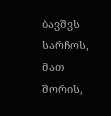ბავშვს სარჩოს, მათ შორის,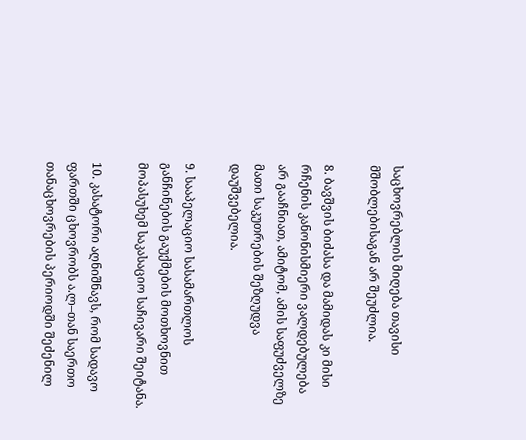საცხოვრებლის მიღება თავისი მშობლებისაგან არ შეუძლია.

8. ბავშვის ბიძასა და მამიდას კი მისი რჩენის კანონისმიერი ვალდებულება არ გააჩნიათ, ამიტომ, ამის საფუძველზე მათი საკუთრების შეზღუდვა დაუშვებელია.

9. სააპელაციო სასამართლოს განჩინების გაუქმების მოთხოვნით მოპასუხემ საკასაციო საჩივარი შეიტანა.

10. კასატორი აღნიშნავს, რომ სადავო ფართში ცხოვრობს ა.ლ–თან საერთო თანაცხოვრების პერიოდში შეძენილ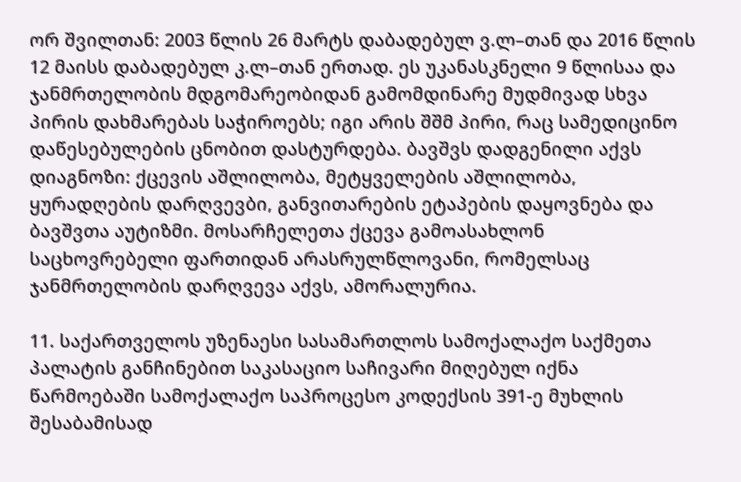ორ შვილთან: 2003 წლის 26 მარტს დაბადებულ ვ.ლ–თან და 2016 წლის 12 მაისს დაბადებულ კ.ლ–თან ერთად. ეს უკანასკნელი 9 წლისაა და ჯანმრთელობის მდგომარეობიდან გამომდინარე მუდმივად სხვა პირის დახმარებას საჭიროებს; იგი არის შშმ პირი, რაც სამედიცინო დაწესებულების ცნობით დასტურდება. ბავშვს დადგენილი აქვს დიაგნოზი: ქცევის აშლილობა, მეტყველების აშლილობა, ყურადღების დარღვევბი, განვითარების ეტაპების დაყოვნება და ბავშვთა აუტიზმი. მოსარჩელეთა ქცევა გამოასახლონ საცხოვრებელი ფართიდან არასრულწლოვანი, რომელსაც ჯანმრთელობის დარღვევა აქვს, ამორალურია.

11. საქართველოს უზენაესი სასამართლოს სამოქალაქო საქმეთა პალატის განჩინებით საკასაციო საჩივარი მიღებულ იქნა წარმოებაში სამოქალაქო საპროცესო კოდექსის 391-ე მუხლის შესაბამისად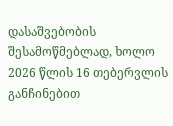დასაშვებობის შესამოწმებლად, ხოლო 2026 წლის 16 თებერვლის განჩინებით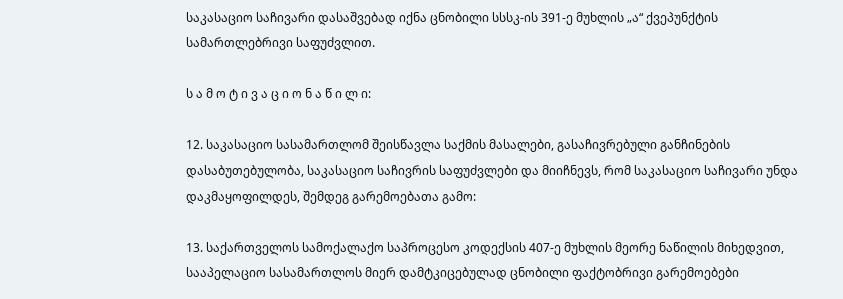საკასაციო საჩივარი დასაშვებად იქნა ცნობილი სსსკ-ის 391-ე მუხლის „ა“ ქვეპუნქტის სამართლებრივი საფუძვლით.

ს ა მ ო ტ ი ვ ა ც ი ო ნ ა წ ი ლ ი:

12. საკასაციო სასამართლომ შეისწავლა საქმის მასალები, გასაჩივრებული განჩინების დასაბუთებულობა, საკასაციო საჩივრის საფუძვლები და მიიჩნევს, რომ საკასაციო საჩივარი უნდა დაკმაყოფილდეს, შემდეგ გარემოებათა გამო:

13. საქართველოს სამოქალაქო საპროცესო კოდექსის 407-ე მუხლის მეორე ნაწილის მიხედვით, სააპელაციო სასამართლოს მიერ დამტკიცებულად ცნობილი ფაქტობრივი გარემოებები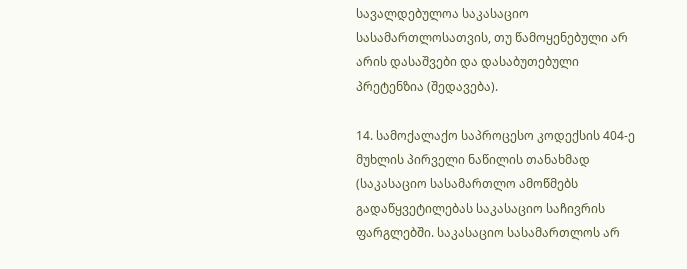სავალდებულოა საკასაციო სასამართლოსათვის, თუ წამოყენებული არ არის დასაშვები და დასაბუთებული პრეტენზია (შედავება).

14. სამოქალაქო საპროცესო კოდექსის 404-ე მუხლის პირველი ნაწილის თანახმად (საკასაციო სასამართლო ამოწმებს გადაწყვეტილებას საკასაციო საჩივრის ფარგლებში. საკასაციო სასამართლოს არ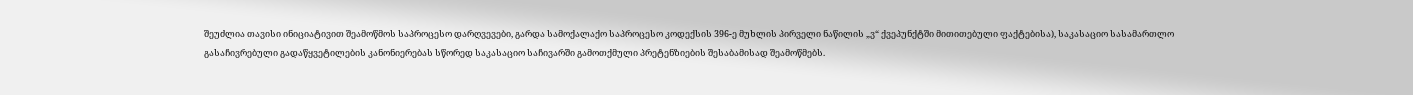შეუძლია თავისი ინიციატივით შეამოწმოს საპროცესო დარღვევები, გარდა სამოქალაქო საპროცესო კოდექსის 396-ე მუხლის პირველი ნაწილის „ვ“ ქვეპუნქტში მითითებული ფაქტებისა), საკასაციო სასამართლო გასაჩივრებული გადაწყვეტილების კანონიერებას სწორედ საკასაციო საჩივარში გამოთქმული პრეტენზიების შესაბამისად შეამოწმებს.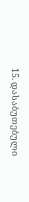15. დასაბუთებული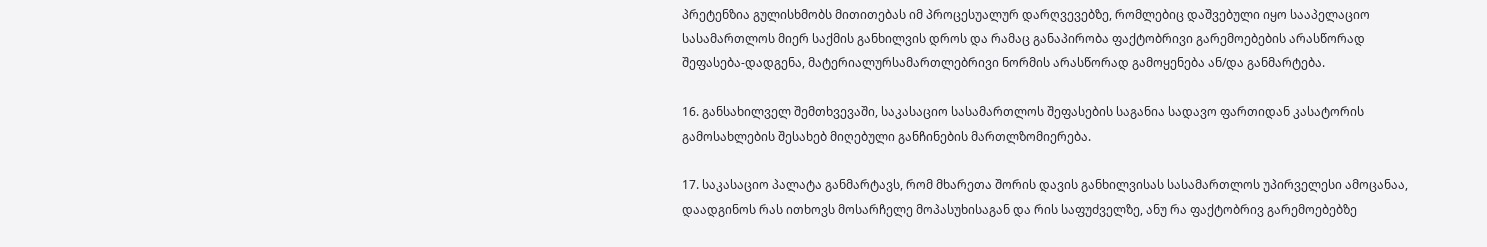პრეტენზია გულისხმობს მითითებას იმ პროცესუალურ დარღვევებზე, რომლებიც დაშვებული იყო სააპელაციო სასამართლოს მიერ საქმის განხილვის დროს და რამაც განაპირობა ფაქტობრივი გარემოებების არასწორად შეფასება-დადგენა, მატერიალურსამართლებრივი ნორმის არასწორად გამოყენება ან/და განმარტება.

16. განსახილველ შემთხვევაში, საკასაციო სასამართლოს შეფასების საგანია სადავო ფართიდან კასატორის გამოსახლების შესახებ მიღებული განჩინების მართლზომიერება.

17. საკასაციო პალატა განმარტავს, რომ მხარეთა შორის დავის განხილვისას სასამართლოს უპირველესი ამოცანაა, დაადგინოს რას ითხოვს მოსარჩელე მოპასუხისაგან და რის საფუძველზე, ანუ რა ფაქტობრივ გარემოებებზე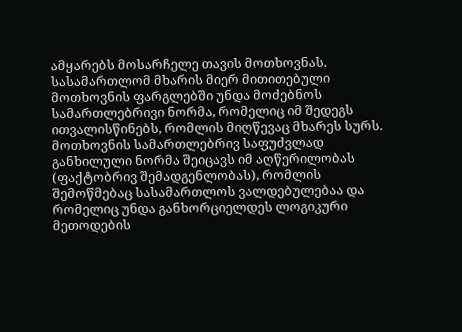ამყარებს მოსარჩელე თავის მოთხოვნას. სასამართლომ მხარის მიერ მითითებული მოთხოვნის ფარგლებში უნდა მოძებნოს სამართლებრივი ნორმა, რომელიც იმ შედეგს ითვალისწინებს, რომლის მიღწევაც მხარეს სურს. მოთხოვნის სამართლებრივ საფუძვლად განხილული ნორმა შეიცავს იმ აღწერილობას (ფაქტობრივ შემადგენლობას), რომლის შემოწმებაც სასამართლოს ვალდებულებაა და რომელიც უნდა განხორციელდეს ლოგიკური მეთოდების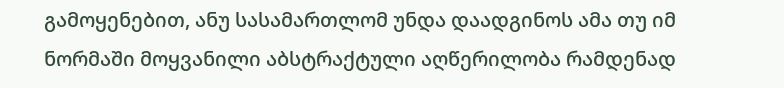გამოყენებით, ანუ სასამართლომ უნდა დაადგინოს ამა თუ იმ ნორმაში მოყვანილი აბსტრაქტული აღწერილობა რამდენად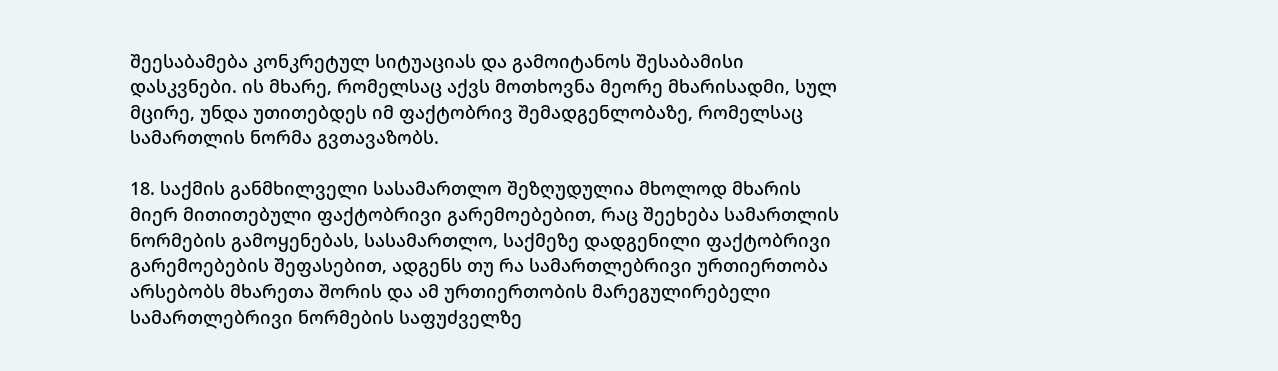შეესაბამება კონკრეტულ სიტუაციას და გამოიტანოს შესაბამისი დასკვნები. ის მხარე, რომელსაც აქვს მოთხოვნა მეორე მხარისადმი, სულ მცირე, უნდა უთითებდეს იმ ფაქტობრივ შემადგენლობაზე, რომელსაც სამართლის ნორმა გვთავაზობს.

18. საქმის განმხილველი სასამართლო შეზღუდულია მხოლოდ მხარის მიერ მითითებული ფაქტობრივი გარემოებებით, რაც შეეხება სამართლის ნორმების გამოყენებას, სასამართლო, საქმეზე დადგენილი ფაქტობრივი გარემოებების შეფასებით, ადგენს თუ რა სამართლებრივი ურთიერთობა არსებობს მხარეთა შორის და ამ ურთიერთობის მარეგულირებელი სამართლებრივი ნორმების საფუძველზე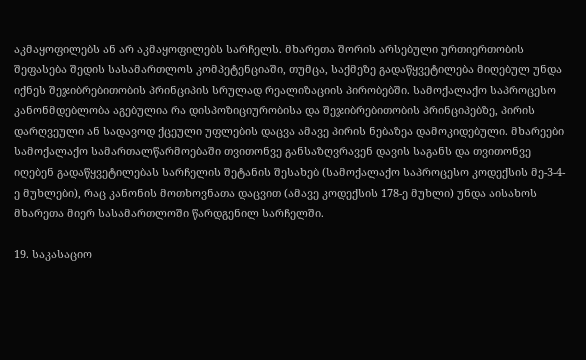აკმაყოფილებს ან არ აკმაყოფილებს სარჩელს. მხარეთა შორის არსებული ურთიერთობის შეფასება შედის სასამართლოს კომპეტენციაში, თუმცა, საქმეზე გადაწყვეტილება მიღებულ უნდა იქნეს შეჯიბრებითობის პრინციპის სრულად რეალიზაციის პირობებში. სამოქალაქო საპროცესო კანონმდებლობა აგებულია რა დისპოზიციურობისა და შეჯიბრებითობის პრინციპებზე, პირის დარღვეული ან სადავოდ ქცეული უფლების დაცვა ამავე პირის ნებაზეა დამოკიდებული. მხარეები სამოქალაქო სამართალწარმოებაში თვითონვე განსაზღვრავენ დავის საგანს და თვითონვე იღებენ გადაწყვეტილებას სარჩელის შეტანის შესახებ (სამოქალაქო საპროცესო კოდექსის მე-3-4-ე მუხლები), რაც კანონის მოთხოვნათა დაცვით (ამავე კოდექსის 178-ე მუხლი) უნდა აისახოს მხარეთა მიერ სასამართლოში წარდგენილ სარჩელში.

19. საკასაციო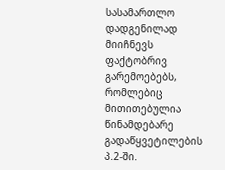სასამართლო დადგენილად მიიჩნევს ფაქტობრივ გარემოებებს, რომლებიც მითითებულია წინამდებარე გადაწყვეტილების პ.2-ში.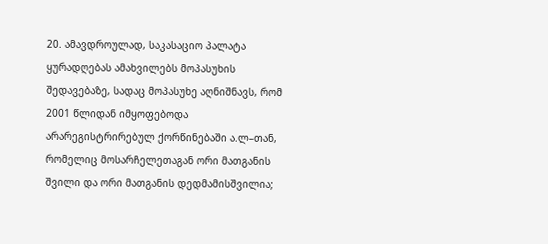20. ამავდროულად, საკასაციო პალატა ყურადღებას ამახვილებს მოპასუხის შედავებაზე, სადაც მოპასუხე აღნიშნავს, რომ 2001 წლიდან იმყოფებოდა არარეგისტრირებულ ქორწინებაში ა.ლ–თან, რომელიც მოსარჩელეთაგან ორი მათგანის შვილი და ორი მათგანის დედმამისშვილია;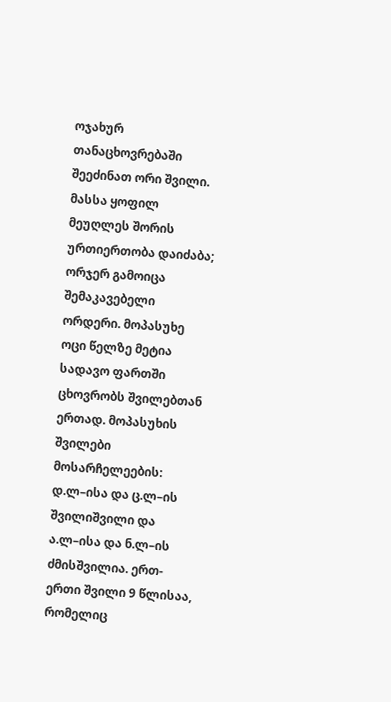ოჯახურ თანაცხოვრებაში შეეძინათ ორი შვილი. მასსა ყოფილ მეუღლეს შორის ურთიერთობა დაიძაბა; ორჯერ გამოიცა შემაკავებელი ორდერი. მოპასუხე ოცი წელზე მეტია სადავო ფართში ცხოვრობს შვილებთან ერთად. მოპასუხის შვილები მოსარჩელეების: დ.ლ–ისა და ც.ლ–ის შვილიშვილი და ა.ლ–ისა და ნ.ლ–ის ძმისშვილია. ერთ-ერთი შვილი 9 წლისაა, რომელიც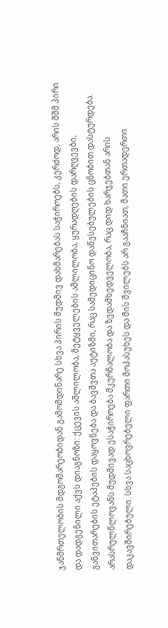ჯანმრთელობის მდგომარეობიდან გამომდინარე სხვა პირის მუდმივ დახმარებას საჭიროებს, კერძოდ, არის შშმ პირი და დადგენილი აქვს დიაგნოზი: ქცევის აშლილობა, მეტყველების აშლილობა, ყურადღების დარღვევბი, განვითარების ეტაპების დაყოვნება და ბავშვთა აუტიზმი, რაც სამედიცინო დაწესებულების ცნობით დასტურდება. არასრულწლოვანს მუდმივად ესაჭიროება მკურნალობა და ზედამხედველობა, რაც დიდ ხარჯებთან არის დაკავშირებული. სხვა საცხოვრებელი ფართი მოპასუხეს და მის შვილებს არ გააჩნიათ, მათი ერთადერთი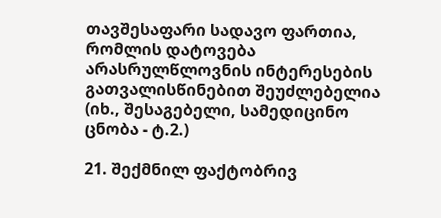თავშესაფარი სადავო ფართია, რომლის დატოვება არასრულწლოვნის ინტერესების გათვალისწინებით შეუძლებელია (იხ., შესაგებელი, სამედიცინო ცნობა - ტ.2.)

21. შექმნილ ფაქტობრივ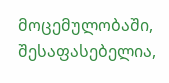მოცემულობაში, შესაფასებელია,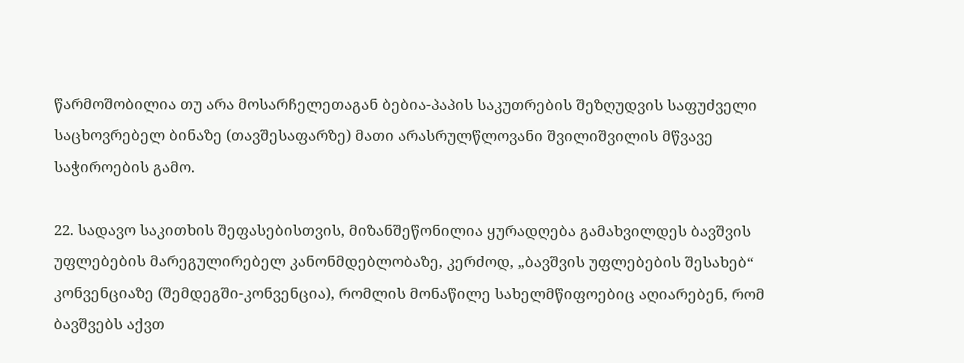წარმოშობილია თუ არა მოსარჩელეთაგან ბებია-პაპის საკუთრების შეზღუდვის საფუძველი საცხოვრებელ ბინაზე (თავშესაფარზე) მათი არასრულწლოვანი შვილიშვილის მწვავე საჭიროების გამო.

22. სადავო საკითხის შეფასებისთვის, მიზანშეწონილია ყურადღება გამახვილდეს ბავშვის უფლებების მარეგულირებელ კანონმდებლობაზე, კერძოდ, „ბავშვის უფლებების შესახებ“ კონვენციაზე (შემდეგში-კონვენცია), რომლის მონაწილე სახელმწიფოებიც აღიარებენ, რომ ბავშვებს აქვთ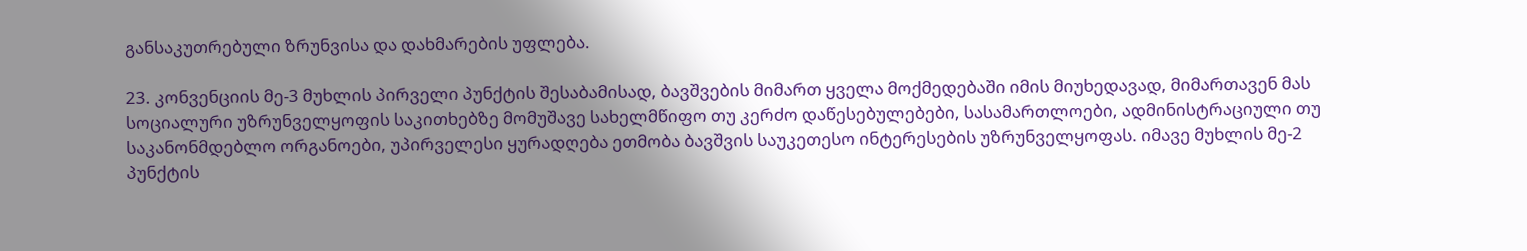განსაკუთრებული ზრუნვისა და დახმარების უფლება.

23. კონვენციის მე-3 მუხლის პირველი პუნქტის შესაბამისად, ბავშვების მიმართ ყველა მოქმედებაში იმის მიუხედავად, მიმართავენ მას სოციალური უზრუნველყოფის საკითხებზე მომუშავე სახელმწიფო თუ კერძო დაწესებულებები, სასამართლოები, ადმინისტრაციული თუ საკანონმდებლო ორგანოები, უპირველესი ყურადღება ეთმობა ბავშვის საუკეთესო ინტერესების უზრუნველყოფას. იმავე მუხლის მე-2 პუნქტის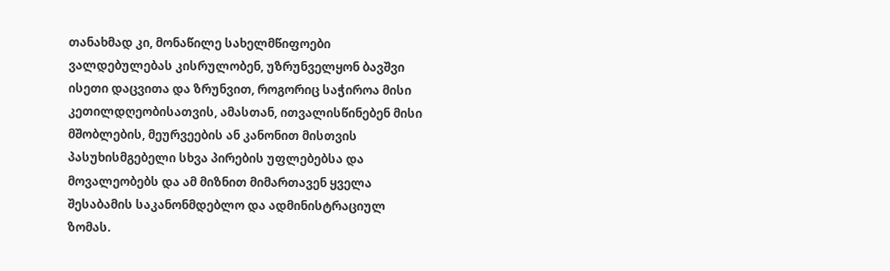თანახმად კი, მონაწილე სახელმწიფოები ვალდებულებას კისრულობენ, უზრუნველყონ ბავშვი ისეთი დაცვითა და ზრუნვით, როგორიც საჭიროა მისი კეთილდღეობისათვის, ამასთან, ითვალისწინებენ მისი მშობლების, მეურვეების ან კანონით მისთვის პასუხისმგებელი სხვა პირების უფლებებსა და მოვალეობებს და ამ მიზნით მიმართავენ ყველა შესაბამის საკანონმდებლო და ადმინისტრაციულ ზომას.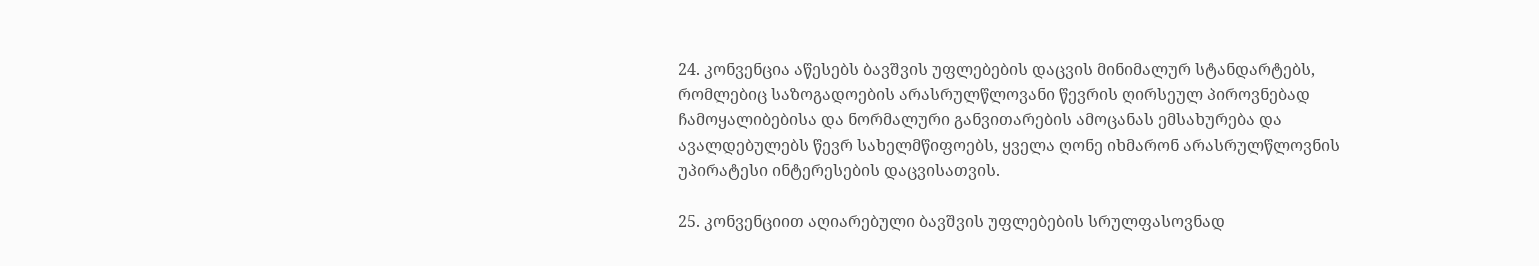24. კონვენცია აწესებს ბავშვის უფლებების დაცვის მინიმალურ სტანდარტებს, რომლებიც საზოგადოების არასრულწლოვანი წევრის ღირსეულ პიროვნებად ჩამოყალიბებისა და ნორმალური განვითარების ამოცანას ემსახურება და ავალდებულებს წევრ სახელმწიფოებს, ყველა ღონე იხმარონ არასრულწლოვნის უპირატესი ინტერესების დაცვისათვის.

25. კონვენციით აღიარებული ბავშვის უფლებების სრულფასოვნად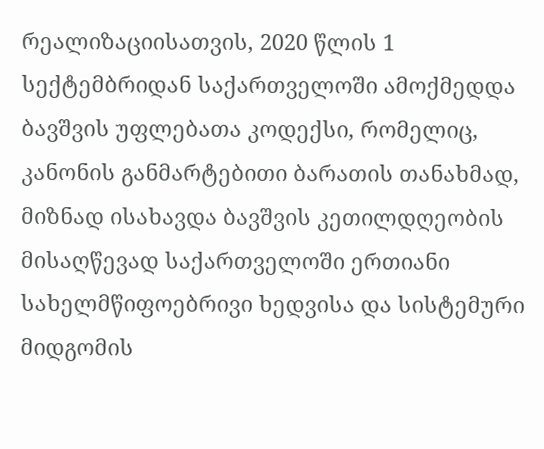რეალიზაციისათვის, 2020 წლის 1 სექტემბრიდან საქართველოში ამოქმედდა ბავშვის უფლებათა კოდექსი, რომელიც, კანონის განმარტებითი ბარათის თანახმად, მიზნად ისახავდა ბავშვის კეთილდღეობის მისაღწევად საქართველოში ერთიანი სახელმწიფოებრივი ხედვისა და სისტემური მიდგომის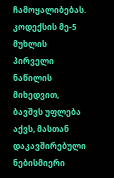ჩამოყალიბებას. კოდექსის მე-5 მუხლის პირველი ნაწილის მიხედვით, ბავშვს უფლება აქვს, მასთან დაკავშირებული ნებისმიერი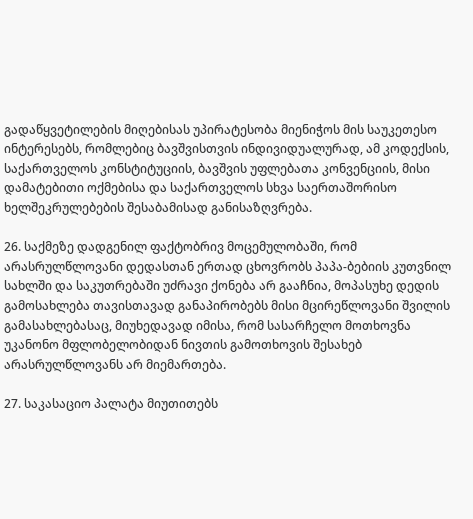გადაწყვეტილების მიღებისას უპირატესობა მიენიჭოს მის საუკეთესო ინტერესებს, რომლებიც ბავშვისთვის ინდივიდუალურად, ამ კოდექსის, საქართველოს კონსტიტუციის, ბავშვის უფლებათა კონვენციის, მისი დამატებითი ოქმებისა და საქართველოს სხვა საერთაშორისო ხელშეკრულებების შესაბამისად განისაზღვრება.

26. საქმეზე დადგენილ ფაქტობრივ მოცემულობაში, რომ არასრულწლოვანი დედასთან ერთად ცხოვრობს პაპა-ბებიის კუთვნილ სახლში და საკუთრებაში უძრავი ქონება არ გააჩნია, მოპასუხე დედის გამოსახლება თავისთავად განაპირობებს მისი მცირეწლოვანი შვილის გამასახლებასაც, მიუხედავად იმისა, რომ სასარჩელო მოთხოვნა უკანონო მფლობელობიდან ნივთის გამოთხოვის შესახებ არასრულწლოვანს არ მიემართება.

27. საკასაციო პალატა მიუთითებს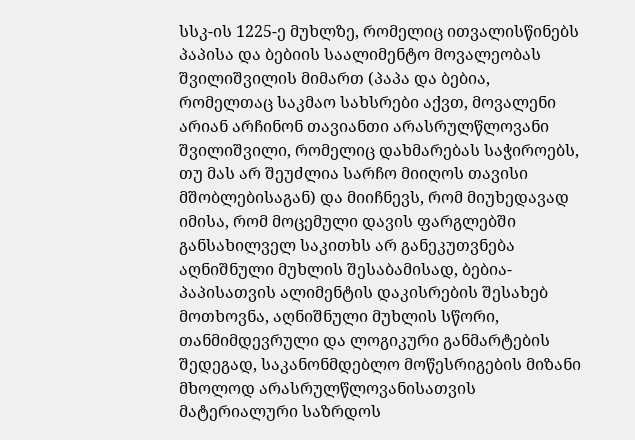სსკ-ის 1225-ე მუხლზე, რომელიც ითვალისწინებს პაპისა და ბებიის საალიმენტო მოვალეობას შვილიშვილის მიმართ (პაპა და ბებია, რომელთაც საკმაო სახსრები აქვთ, მოვალენი არიან არჩინონ თავიანთი არასრულწლოვანი შვილიშვილი, რომელიც დახმარებას საჭიროებს, თუ მას არ შეუძლია სარჩო მიიღოს თავისი მშობლებისაგან) და მიიჩნევს, რომ მიუხედავად იმისა, რომ მოცემული დავის ფარგლებში განსახილველ საკითხს არ განეკუთვნება აღნიშნული მუხლის შესაბამისად, ბებია-პაპისათვის ალიმენტის დაკისრების შესახებ მოთხოვნა, აღნიშნული მუხლის სწორი, თანმიმდევრული და ლოგიკური განმარტების შედეგად, საკანონმდებლო მოწესრიგების მიზანი მხოლოდ არასრულწლოვანისათვის მატერიალური საზრდოს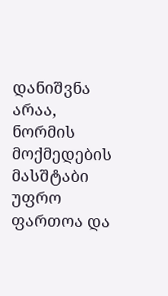დანიშვნა არაა, ნორმის მოქმედების მასშტაბი უფრო ფართოა და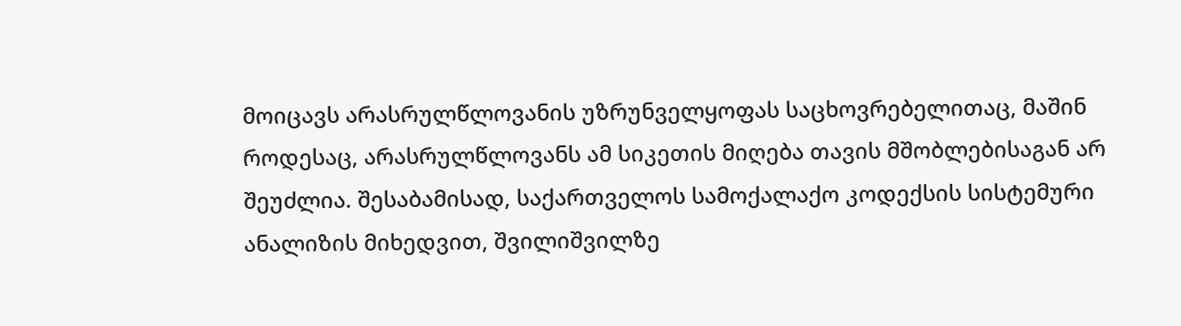მოიცავს არასრულწლოვანის უზრუნველყოფას საცხოვრებელითაც, მაშინ როდესაც, არასრულწლოვანს ამ სიკეთის მიღება თავის მშობლებისაგან არ შეუძლია. შესაბამისად, საქართველოს სამოქალაქო კოდექსის სისტემური ანალიზის მიხედვით, შვილიშვილზე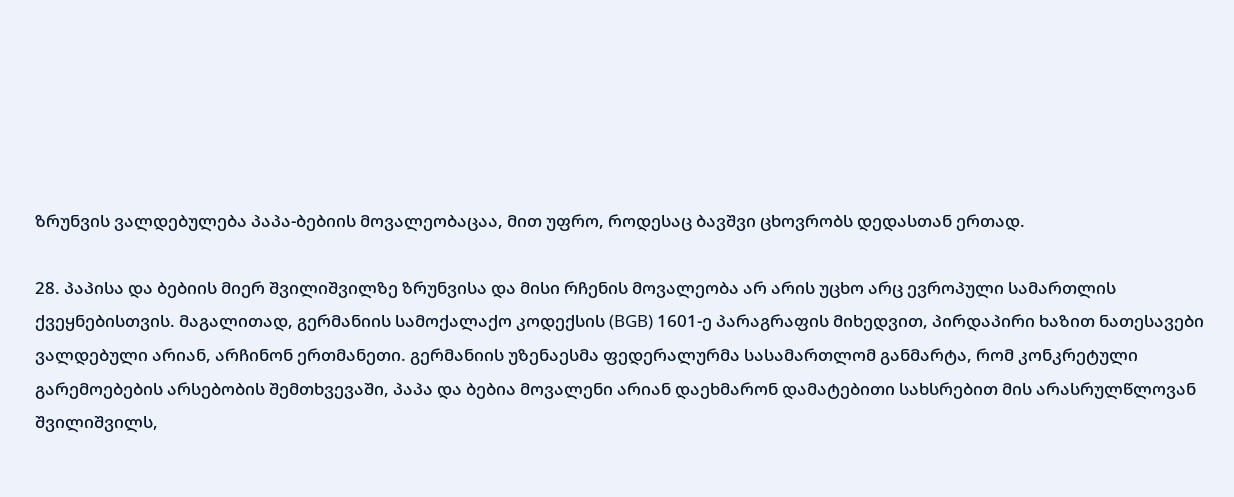ზრუნვის ვალდებულება პაპა-ბებიის მოვალეობაცაა, მით უფრო, როდესაც ბავშვი ცხოვრობს დედასთან ერთად.

28. პაპისა და ბებიის მიერ შვილიშვილზე ზრუნვისა და მისი რჩენის მოვალეობა არ არის უცხო არც ევროპული სამართლის ქვეყნებისთვის. მაგალითად, გერმანიის სამოქალაქო კოდექსის (BGB) 1601-ე პარაგრაფის მიხედვით, პირდაპირი ხაზით ნათესავები ვალდებული არიან, არჩინონ ერთმანეთი. გერმანიის უზენაესმა ფედერალურმა სასამართლომ განმარტა, რომ კონკრეტული გარემოებების არსებობის შემთხვევაში, პაპა და ბებია მოვალენი არიან დაეხმარონ დამატებითი სახსრებით მის არასრულწლოვან შვილიშვილს,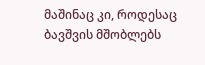მაშინაც კი, როდესაც ბავშვის მშობლებს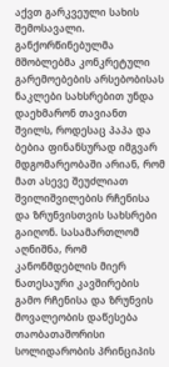აქვთ გარკვეული სახის შემოსავალი. განქორწინებულმა მშობლებმა კონკრეტული გარემოებების არსებობისას ნაკლები სახსრებით უნდა დაეხმარონ თავიანთ შვილს, როდესაც პაპა და ბებია ფინანსურად იმგვარ მდგომარეობაში არიან, რომ მათ ასევე შეუძლიათ შვილიშვილების რჩენისა და ზრუნვისთვის სახსრები გაიღონ. სასამართლომ აღნიშნა, რომ კანონმდებლის მიერ ნათესაური კავშირების გამო რჩენისა და ზრუნვის მოვალეობის დაწესება თაობათაშორისი სოლიდარობის პრინციპის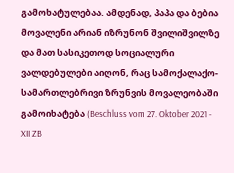გამოხატულებაა. ამდენად, პაპა და ბებია მოვალენი არიან იზრუნონ შვილიშვილზე და მათ სასიკეთოდ სოციალური ვალდებულები აიღონ, რაც სამოქალაქო-სამართლებრივი ზრუნვის მოვალეობაში გამოიხატება (Beschluss vom 27. Oktober 2021 - XII ZB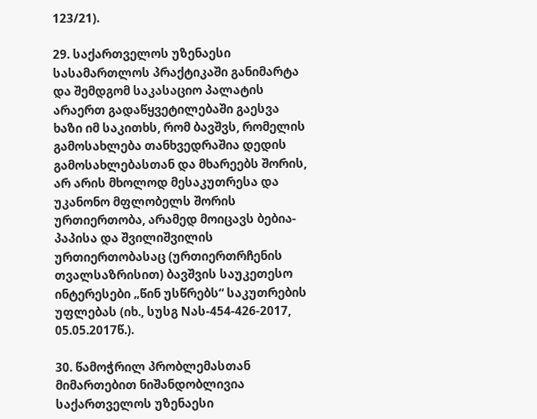123/21).

29. საქართველოს უზენაესი სასამართლოს პრაქტიკაში განიმარტა და შემდგომ საკასაციო პალატის არაერთ გადაწყვეტილებაში გაესვა ხაზი იმ საკითხს, რომ ბავშვს, რომელის გამოსახლება თანხვედრაშია დედის გამოსახლებასთან და მხარეებს შორის, არ არის მხოლოდ მესაკუთრესა და უკანონო მფლობელს შორის ურთიერთობა, არამედ მოიცავს ბებია-პაპისა და შვილიშვილის ურთიერთობასაც (ურთიერთრჩენის თვალსაზრისით) ბავშვის საუკეთესო ინტერესები „წინ უსწრებს“ საკუთრების უფლებას (იხ., სუსგ Nას-454-426-2017, 05.05.2017წ.).

30. წამოჭრილ პრობლემასთან მიმართებით ნიშანდობლივია საქართველოს უზენაესი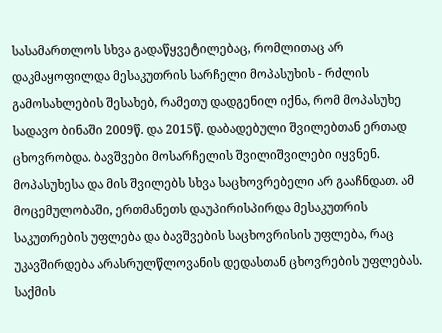სასამართლოს სხვა გადაწყვეტილებაც, რომლითაც არ დაკმაყოფილდა მესაკუთრის სარჩელი მოპასუხის - რძლის გამოსახლების შესახებ, რამეთუ დადგენილ იქნა, რომ მოპასუხე სადავო ბინაში 2009წ. და 2015წ. დაბადებული შვილებთან ერთად ცხოვრობდა. ბავშვები მოსარჩელის შვილიშვილები იყვნენ. მოპასუხესა და მის შვილებს სხვა საცხოვრებელი არ გააჩნდათ. ამ მოცემულობაში, ერთმანეთს დაუპირისპირდა მესაკუთრის საკუთრების უფლება და ბავშვების საცხოვრისის უფლება, რაც უკავშირდება არასრულწლოვანის დედასთან ცხოვრების უფლებას. საქმის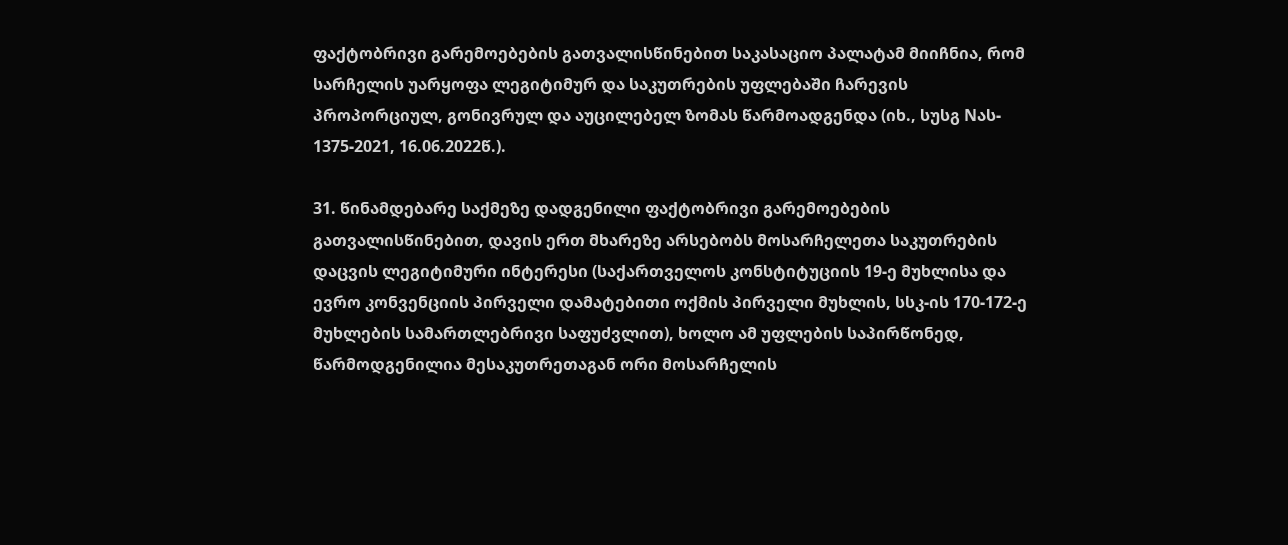ფაქტობრივი გარემოებების გათვალისწინებით საკასაციო პალატამ მიიჩნია, რომ სარჩელის უარყოფა ლეგიტიმურ და საკუთრების უფლებაში ჩარევის პროპორციულ, გონივრულ და აუცილებელ ზომას წარმოადგენდა (იხ., სუსგ Nას- 1375-2021, 16.06.2022წ.).

31. წინამდებარე საქმეზე დადგენილი ფაქტობრივი გარემოებების გათვალისწინებით, დავის ერთ მხარეზე არსებობს მოსარჩელეთა საკუთრების დაცვის ლეგიტიმური ინტერესი (საქართველოს კონსტიტუციის 19-ე მუხლისა და ევრო კონვენციის პირველი დამატებითი ოქმის პირველი მუხლის, სსკ-ის 170-172-ე მუხლების სამართლებრივი საფუძვლით), ხოლო ამ უფლების საპირწონედ, წარმოდგენილია მესაკუთრეთაგან ორი მოსარჩელის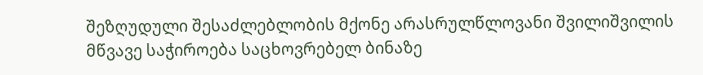შეზღუდული შესაძლებლობის მქონე არასრულწლოვანი შვილიშვილის მწვავე საჭიროება საცხოვრებელ ბინაზე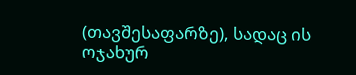(თავშესაფარზე), სადაც ის ოჯახურ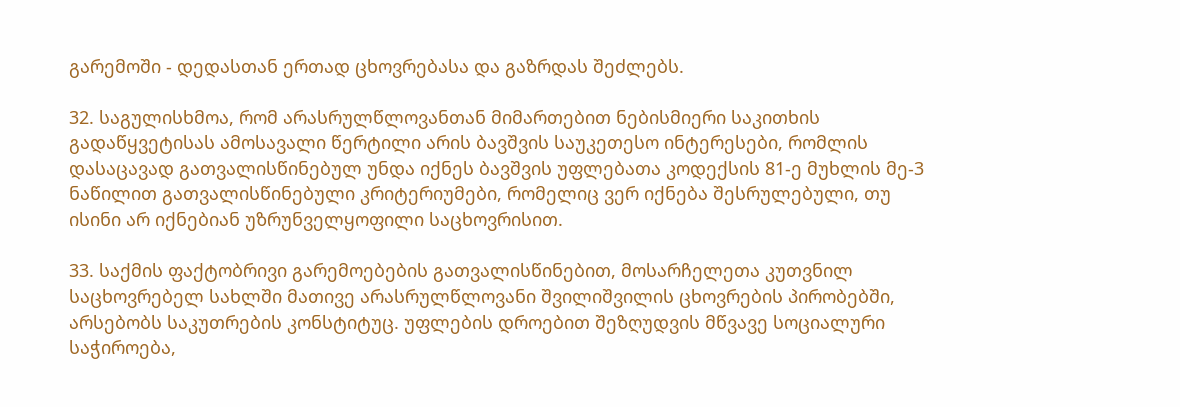გარემოში - დედასთან ერთად ცხოვრებასა და გაზრდას შეძლებს.

32. საგულისხმოა, რომ არასრულწლოვანთან მიმართებით ნებისმიერი საკითხის გადაწყვეტისას ამოსავალი წერტილი არის ბავშვის საუკეთესო ინტერესები, რომლის დასაცავად გათვალისწინებულ უნდა იქნეს ბავშვის უფლებათა კოდექსის 81-ე მუხლის მე-3 ნაწილით გათვალისწინებული კრიტერიუმები, რომელიც ვერ იქნება შესრულებული, თუ ისინი არ იქნებიან უზრუნველყოფილი საცხოვრისით.

33. საქმის ფაქტობრივი გარემოებების გათვალისწინებით, მოსარჩელეთა კუთვნილ საცხოვრებელ სახლში მათივე არასრულწლოვანი შვილიშვილის ცხოვრების პირობებში, არსებობს საკუთრების კონსტიტუც. უფლების დროებით შეზღუდვის მწვავე სოციალური საჭიროება,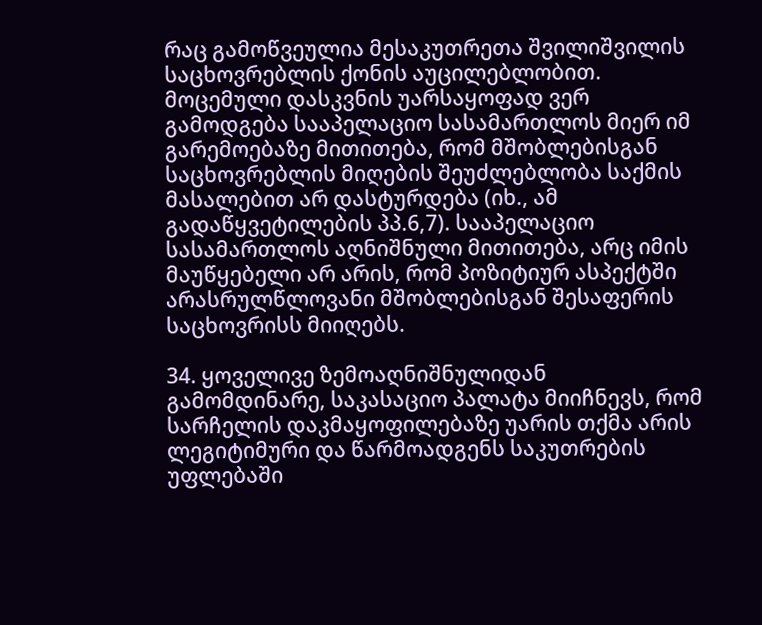რაც გამოწვეულია მესაკუთრეთა შვილიშვილის საცხოვრებლის ქონის აუცილებლობით. მოცემული დასკვნის უარსაყოფად ვერ გამოდგება სააპელაციო სასამართლოს მიერ იმ გარემოებაზე მითითება, რომ მშობლებისგან საცხოვრებლის მიღების შეუძლებლობა საქმის მასალებით არ დასტურდება (იხ., ამ გადაწყვეტილების პპ.6,7). სააპელაციო სასამართლოს აღნიშნული მითითება, არც იმის მაუწყებელი არ არის, რომ პოზიტიურ ასპექტში არასრულწლოვანი მშობლებისგან შესაფერის საცხოვრისს მიიღებს.

34. ყოველივე ზემოაღნიშნულიდან გამომდინარე, საკასაციო პალატა მიიჩნევს, რომ სარჩელის დაკმაყოფილებაზე უარის თქმა არის ლეგიტიმური და წარმოადგენს საკუთრების უფლებაში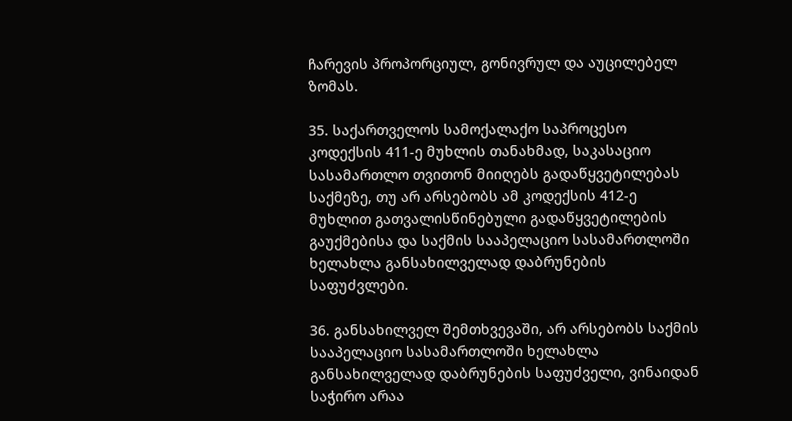ჩარევის პროპორციულ, გონივრულ და აუცილებელ ზომას.

35. საქართველოს სამოქალაქო საპროცესო კოდექსის 411-ე მუხლის თანახმად, საკასაციო სასამართლო თვითონ მიიღებს გადაწყვეტილებას საქმეზე, თუ არ არსებობს ამ კოდექსის 412-ე მუხლით გათვალისწინებული გადაწყვეტილების გაუქმებისა და საქმის სააპელაციო სასამართლოში ხელახლა განსახილველად დაბრუნების საფუძვლები.

36. განსახილველ შემთხვევაში, არ არსებობს საქმის სააპელაციო სასამართლოში ხელახლა განსახილველად დაბრუნების საფუძველი, ვინაიდან საჭირო არაა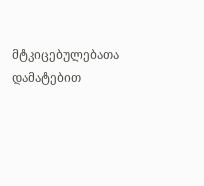მტკიცებულებათა დამატებით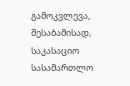გამოკვლევა, შესაბამისად, საკასაციო სასამართლო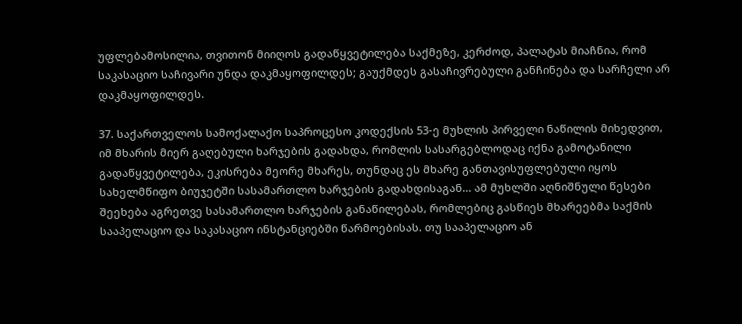უფლებამოსილია, თვითონ მიიღოს გადაწყვეტილება საქმეზე, კერძოდ, პალატას მიაჩნია, რომ საკასაციო საჩივარი უნდა დაკმაყოფილდეს; გაუქმდეს გასაჩივრებული განჩინება და სარჩელი არ დაკმაყოფილდეს.

37. საქართველოს სამოქალაქო საპროცესო კოდექსის 53-ე მუხლის პირველი ნაწილის მიხედვით, იმ მხარის მიერ გაღებული ხარჯების გადახდა, რომლის სასარგებლოდაც იქნა გამოტანილი გადაწყვეტილება, ეკისრება მეორე მხარეს, თუნდაც ეს მხარე განთავისუფლებული იყოს სახელმწიფო ბიუჯეტში სასამართლო ხარჯების გადახდისაგან... ამ მუხლში აღნიშნული წესები შეეხება აგრეთვე სასამართლო ხარჯების განაწილებას, რომლებიც გასწიეს მხარეებმა საქმის სააპელაციო და საკასაციო ინსტანციებში წარმოებისას. თუ სააპელაციო ან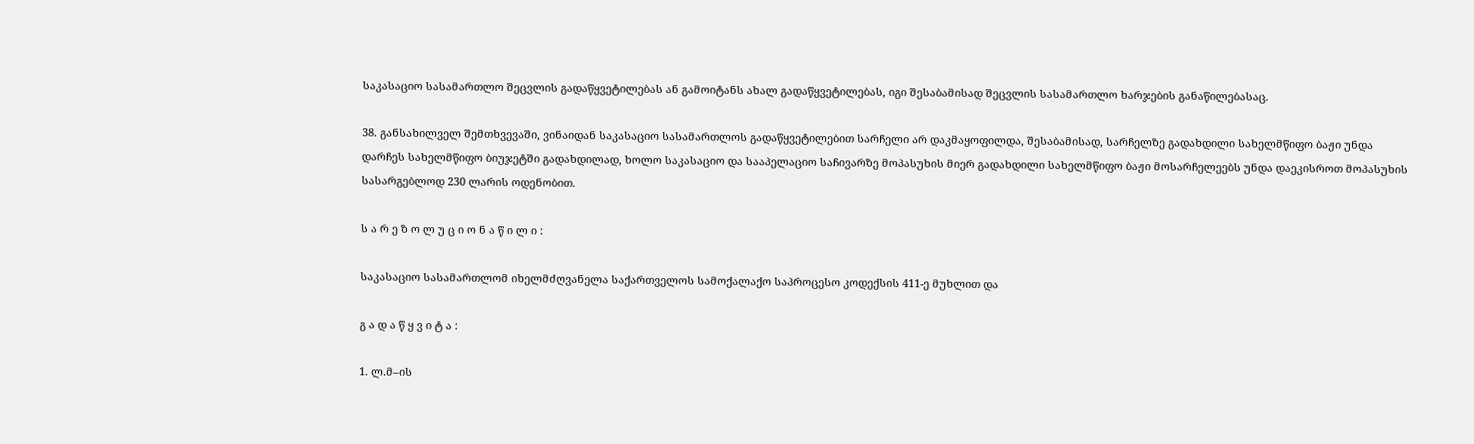საკასაციო სასამართლო შეცვლის გადაწყვეტილებას ან გამოიტანს ახალ გადაწყვეტილებას, იგი შესაბამისად შეცვლის სასამართლო ხარჯების განაწილებასაც.

38. განსახილველ შემთხვევაში, ვინაიდან საკასაციო სასამართლოს გადაწყვეტილებით სარჩელი არ დაკმაყოფილდა, შესაბამისად, სარჩელზე გადახდილი სახელმწიფო ბაჟი უნდა დარჩეს სახელმწიფო ბიუჯეტში გადახდილად, ხოლო საკასაციო და სააპელაციო საჩივარზე მოპასუხის მიერ გადახდილი სახელმწიფო ბაჟი მოსარჩელეებს უნდა დაეკისროთ მოპასუხის სასარგებლოდ 230 ლარის ოდენობით.

ს ა რ ე ზ ო ლ უ ც ი ო ნ ა წ ი ლ ი :

საკასაციო სასამართლომ იხელმძღვანელა საქართველოს სამოქალაქო საპროცესო კოდექსის 411-ე მუხლით და

გ ა დ ა წ ყ ვ ი ტ ა :

1. ლ.მ–ის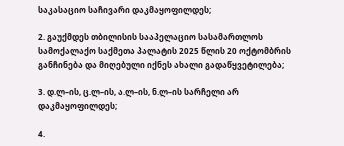საკასაციო საჩივარი დაკმაყოფილდეს;

2. გაუქმდეს თბილისის სააპელაციო სასამართლოს სამოქალაქო საქმეთა პალატის 2025 წლის 20 ოქტომბრის განჩინება და მიღებული იქნეს ახალი გადაწყვეტილება;

3. დ.ლ–ის, ც.ლ–ის, ა.ლ–ის, ნ.ლ–ის სარჩელი არ დაკმაყოფილდეს;

4.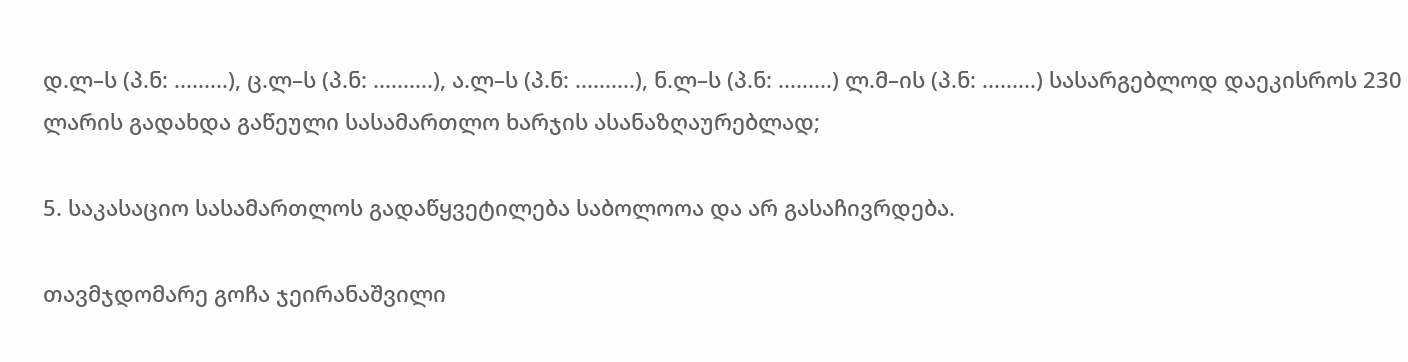დ.ლ–ს (პ.ნ: .........), ც.ლ–ს (პ.ნ: ..........), ა.ლ–ს (პ.ნ: ..........), ნ.ლ–ს (პ.ნ: .........) ლ.მ–ის (პ.ნ: .........) სასარგებლოდ დაეკისროს 230 ლარის გადახდა გაწეული სასამართლო ხარჯის ასანაზღაურებლად;

5. საკასაციო სასამართლოს გადაწყვეტილება საბოლოოა და არ გასაჩივრდება.

თავმჯდომარე გოჩა ჯეირანაშვილი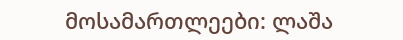მოსამართლეები: ლაშა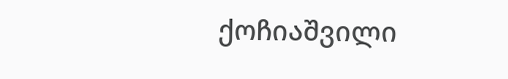ქოჩიაშვილი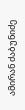ამირან ძაბუნიძე